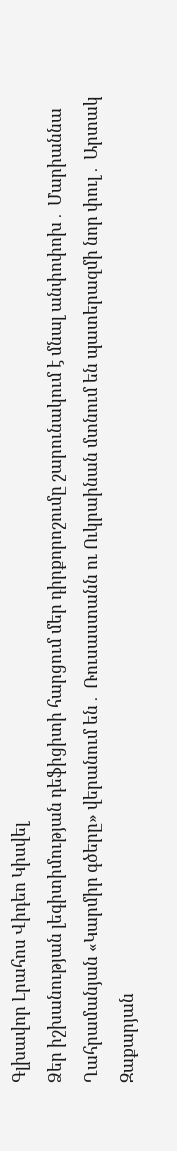Գլխավոր Լրահոս Վիդեո Կիսվել
Ձեր իշխանության լեգիտիմության դեֆիցիտի հարցում մեր դիրքորոշումը շարունակում է մնալ անփոփոխ․ Մարիաննա Ղահրամանյան «Կարմիր գծերը» վերանում են․ Ռուսաստանն ու Ուկրաինան մտնում են պատերազմի նոր փուլ․ Արտակ Զաքարյան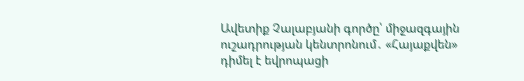Ավետիք Չալաբյանի գործը՝ միջազգային ուշադրության կենտրոնում․ «Հայաքվեն» դիմել է եվրոպացի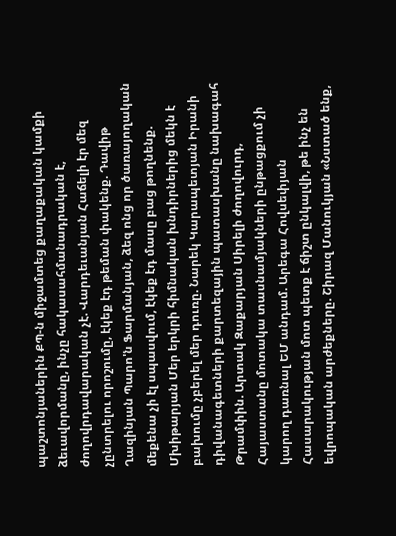պաշտոնյաներին ՔՊ-ն միջամտեց քաղաքական կամքի ձեւավորմանը, ինչը հակասահմանադրական է, ժողովրդավարական չէ. Վարդեւանյան Հաճելի էր մեզ չընտրելու որոշումը, էկեք էդ թեման փակենք. Դավիթ Ղազինյան Պարո'ն Ֆարմանյան, ձեզ ոնց որ ծառայողական մեքենա չի էլ սպասվում, էկեք էդ մասը բաց թողնենք. Մխիթարյան Մեր երկրի հիմնական խնդիրներից մեկն է բախումը չբերել մեր դուռը. Նարեկ Կարապետյան Իրանի դիվանագետների քարտեզային պատասխանը նախագահ Թրամփին. Արտակ Զաքարյան Սիրելի ժողովուրդ, Հայաստանը մոտակա տասնամյակների ընթացքում չի կարող դառնալ ԵՄ անդամ. Արեգա Հովսեփյան Հասարակության մոտ պետք է ճիշտ ընկալվի, թե ինչ են եվրոպական արժեքները. Շիրազ Մանուկյան «Նստած ենք,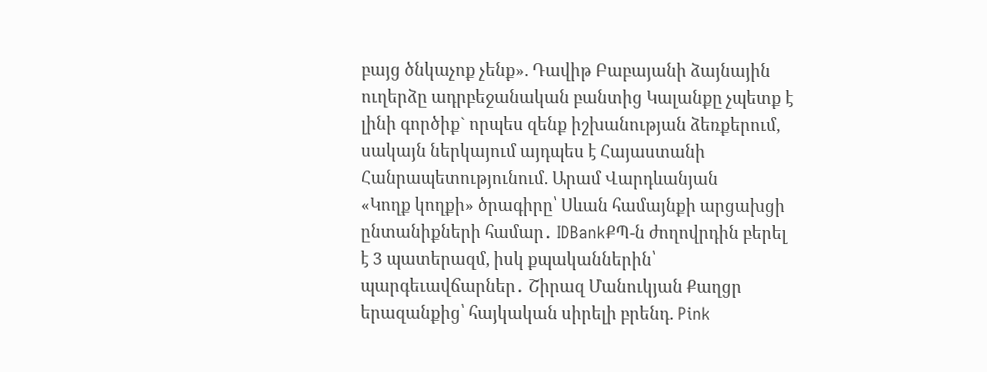բայց ծնկաչոք չենք». Դավիթ Բաբայանի ձայնային ուղերձը ադրբեջանական բանտից Կալանքը չպետք է լինի գործիք` որպես զենք իշխանության ձեռքերում, սակայն ներկայում այդպես է Հայաստանի Հանրապետությունում. Արամ Վարդևանյան
«Կողք կողքի» ծրագիրը՝ Սևան համայնքի արցախցի ընտանիքների համար․ IDBankՔՊ-ն ժողովրդին բերել է 3 պատերազմ, իսկ քպականներին՝ պարգեւավճարներ․ Շիրազ Մանուկյան Քաղցր երազանքից՝ հայկական սիրելի բրենդ. Pink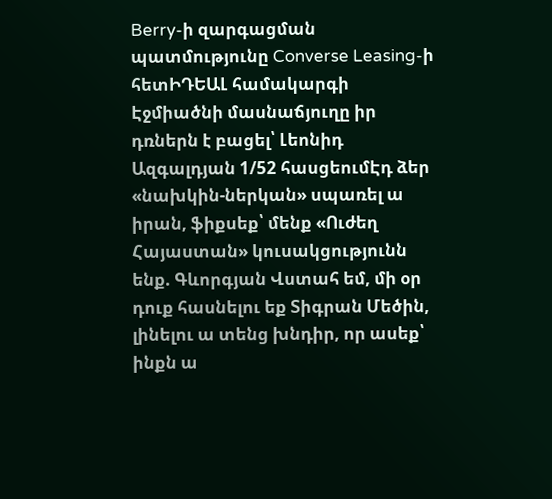Berry-ի զարգացման պատմությունը Converse Leasing-ի հետԻԴԵԱԼ համակարգի Էջմիածնի մասնաճյուղը իր դռներն է բացել՝ Լեոնիդ Ազգալդյան 1/52 հասցեումԷդ ձեր «նախկին-ներկան» սպառել ա իրան, ֆիքսեք՝ մենք «Ուժեղ Հայաստան» կուսակցությունն ենք. Գևորգյան Վստահ եմ, մի օր դուք հասնելու եք Տիգրան Մեծին, լինելու ա տենց խնդիր, որ ասեք՝ ինքն ա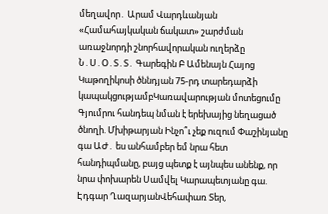մեղավոր․ Արամ Վարդևանյան «Համահայկական ճակատ» շարժման առաջնորդի շնորհավորական ուղերձը Ն․Ս․Օ․Տ․Տ․ Գարեգին Բ Ամենայն Հայոց Կաթողիկոսի ծննդյան 75-րդ տարեդարձի կապակցությամբԿառավարության մոտեցումը Գյումրու հանդեպ նման է երեխայից նեղացած ծնողի. Մխիթարյան Ինչո՞ւ չեք ուզում Փաշինյանը գա ԱԺ․ ես անհամբեր եմ նրա հետ հանդիպմանը, բայց պետք է այնպես անենք, որ նրա փոխարեն Սամվել Կարապետյանը գա. Էդգար ՂազարյանՎեհափառ Տեր,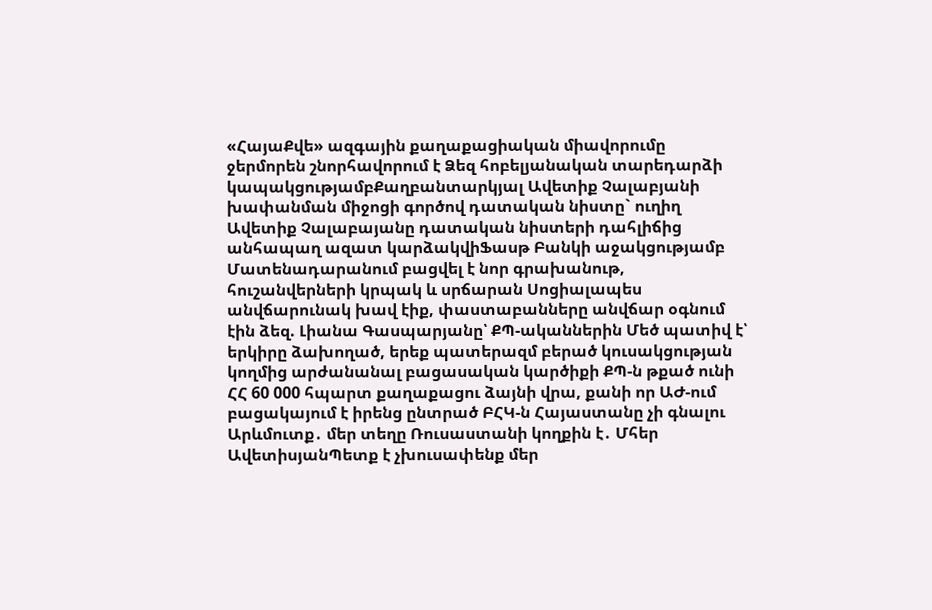«ՀայաՔվե» ազգային քաղաքացիական միավորումը ջերմորեն շնորհավորում է Ձեզ հոբելյանական տարեդարձի կապակցությամբՔաղբանտարկյալ Ավետիք Չալաբյանի խափանման միջոցի գործով դատական նիստը` ուղիղ Ավետիք Չալաբայանը դատական նիստերի դահլիճից անհապաղ ազատ կարձակվիՖասթ Բանկի աջակցությամբ Մատենադարանում բացվել է նոր գրախանութ, հուշանվերների կրպակ և սրճարան Սոցիալապես անվճարունակ խավ էիք, փաստաբանները անվճար օգնում էին ձեզ. Լիանա Գասպարյանը՝ ՔՊ-ականներին Մեծ պատիվ է՝ երկիրը ձախողած, երեք պատերազմ բերած կուսակցության կողմից արժանանալ բացասական կարծիքի ՔՊ-ն թքած ունի ՀՀ 60 000 հպարտ քաղաքացու ձայնի վրա, քանի որ ԱԺ-ում բացակայում է իրենց ընտրած ԲՀԿ-ն Հայաստանը չի գնալու Արևմուտք․ մեր տեղը Ռուսաստանի կողքին է․ Մհեր ԱվետիսյանՊետք է չխուսափենք մեր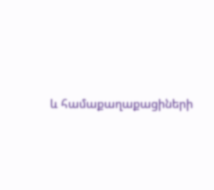և համաքաղաքացիների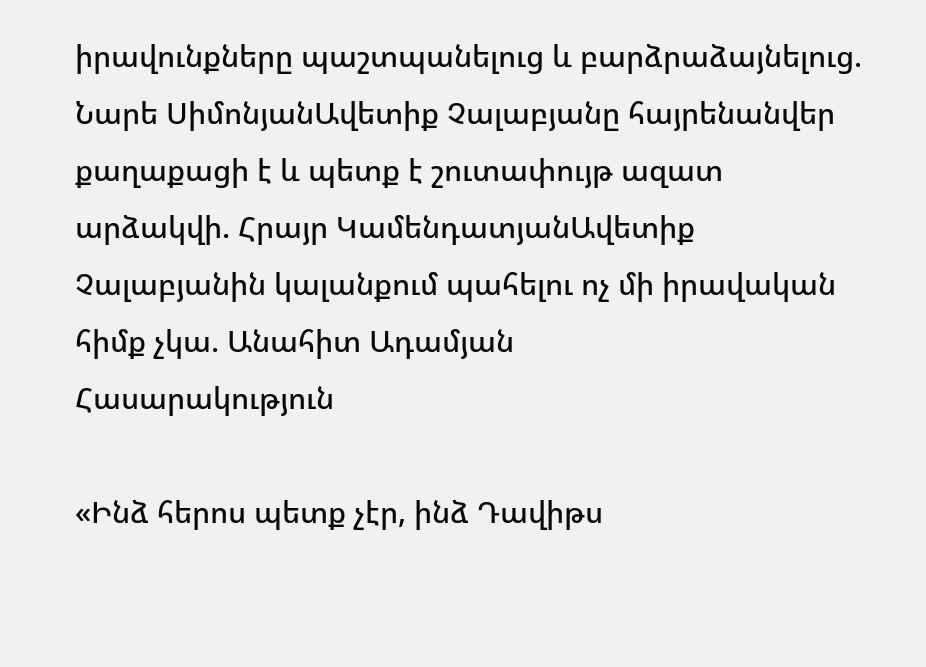իրավունքները պաշտպանելուց և բարձրաձայնելուց. Նարե ՍիմոնյանԱվետիք Չալաբյանը հայրենանվեր քաղաքացի է և պետք է շուտափույթ ազատ արձակվի. Հրայր ԿամենդատյանԱվետիք Չալաբյանին կալանքում պահելու ոչ մի իրավական հիմք չկա. Անահիտ Ադամյան
Հասարակություն

«Ինձ հերոս պետք չէր, ինձ Դավիթս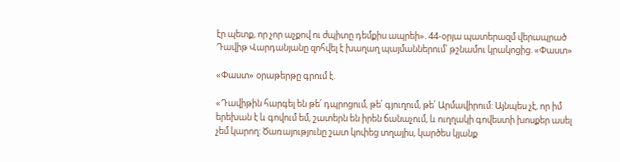էր պետք, որ չոր աչքով ու ժպիտը դեմքիս ապրեի». 44-օրյա պատերազմ վերապրած Դավիթ Վարդանյանը զոհվել է խաղաղ պայմաններում՝ թշնամու կրակոցից. «Փաստ»

«Փաստ» օրաթերթը գրում է.

«Դավիթին հարգել են թե՛ դպրոցում, թե՛ գյուղում, թե՛ Արմավիրում: Այնպես չէ, որ իմ երեխան է և գովում եմ, շատերն են իրեն ճանաչում, և ուղղակի գովեստի խոսքեր ասել չեմ կարող: Ծառայությունը շատ կոփեց տղայիս, կարծես կյանք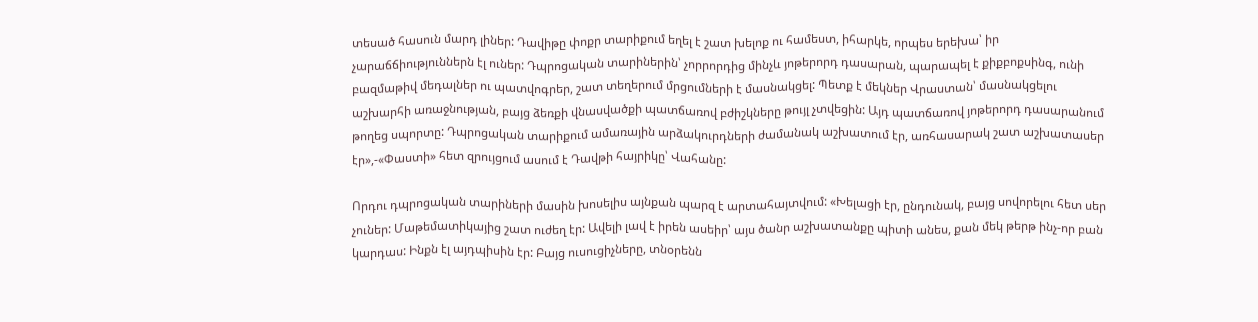տեսած հասուն մարդ լիներ: Դավիթը փոքր տարիքում եղել է շատ խելոք ու համեստ, իհարկե, որպես երեխա՝ իր չարաճճիություններն էլ ուներ: Դպրոցական տարիներին՝ չորրորդից մինչև յոթերորդ դասարան, պարապել է քիքբոքսինգ, ունի բազմաթիվ մեդալներ ու պատվոգրեր, շատ տեղերում մրցումների է մասնակցել: Պետք է մեկներ Վրաստան՝ մասնակցելու աշխարհի առաջնության, բայց ձեռքի վնասվածքի պատճառով բժիշկները թույլ չտվեցին: Այդ պատճառով յոթերորդ դասարանում թողեց սպորտը: Դպրոցական տարիքում ամառային արձակուրդների ժամանակ աշխատում էր, առհասարակ շատ աշխատասեր էր»,-«Փաստի» հետ զրույցում ասում է Դավթի հայրիկը՝ Վահանը:

Որդու դպրոցական տարիների մասին խոսելիս այնքան պարզ է արտահայտվում: «Խելացի էր, ընդունակ, բայց սովորելու հետ սեր չուներ: Մաթեմատիկայից շատ ուժեղ էր: Ավելի լավ է իրեն ասեիր՝ այս ծանր աշխատանքը պիտի անես, քան մեկ թերթ ինչ-որ բան կարդաս: Ինքն էլ այդպիսին էր: Բայց ուսուցիչները, տնօրենն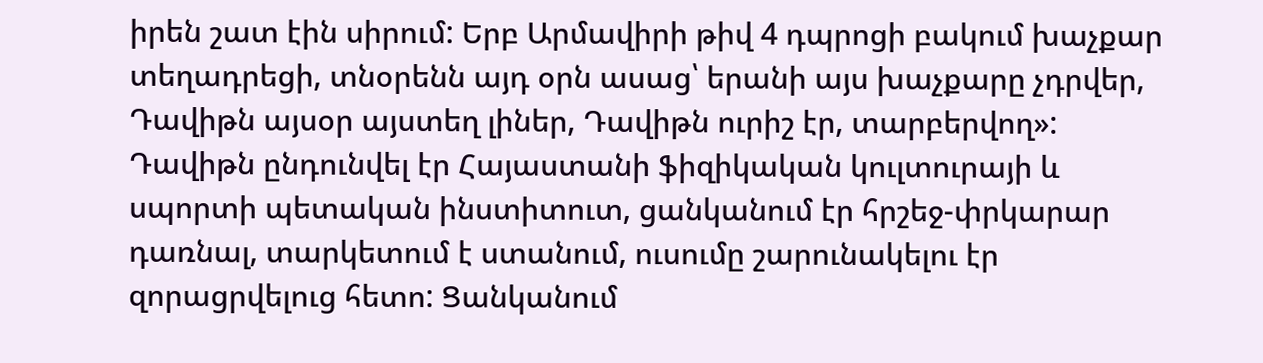իրեն շատ էին սիրում: Երբ Արմավիրի թիվ 4 դպրոցի բակում խաչքար տեղադրեցի, տնօրենն այդ օրն ասաց՝ երանի այս խաչքարը չդրվեր, Դավիթն այսօր այստեղ լիներ, Դավիթն ուրիշ էր, տարբերվող»: Դավիթն ընդունվել էր Հայաստանի ֆիզիկական կուլտուրայի և սպորտի պետական ինստիտուտ, ցանկանում էր հրշեջ-փրկարար դառնալ, տարկետում է ստանում, ուսումը շարունակելու էր զորացրվելուց հետո: Ցանկանում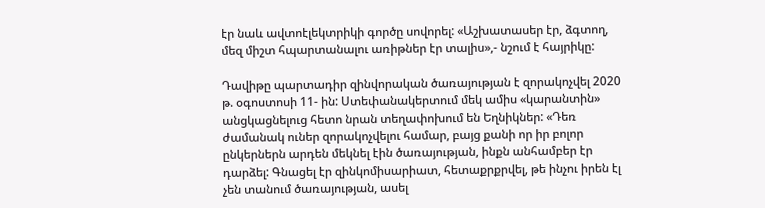էր նաև ավտոէլեկտրիկի գործը սովորել: «Աշխատասեր էր, ձգտող, մեզ միշտ հպարտանալու առիթներ էր տալիս»,- նշում է հայրիկը:

Դավիթը պարտադիր զինվորական ծառայության է զորակոչվել 2020 թ. օգոստոսի 11- ին: Ստեփանակերտում մեկ ամիս «կարանտին» անցկացնելուց հետո նրան տեղափոխում են Եղնիկներ: «Դեռ ժամանակ ուներ զորակոչվելու համար, բայց քանի որ իր բոլոր ընկերներն արդեն մեկնել էին ծառայության, ինքն անհամբեր էր դարձել: Գնացել էր զինկոմիսարիատ, հետաքրքրվել, թե ինչու իրեն էլ չեն տանում ծառայության, ասել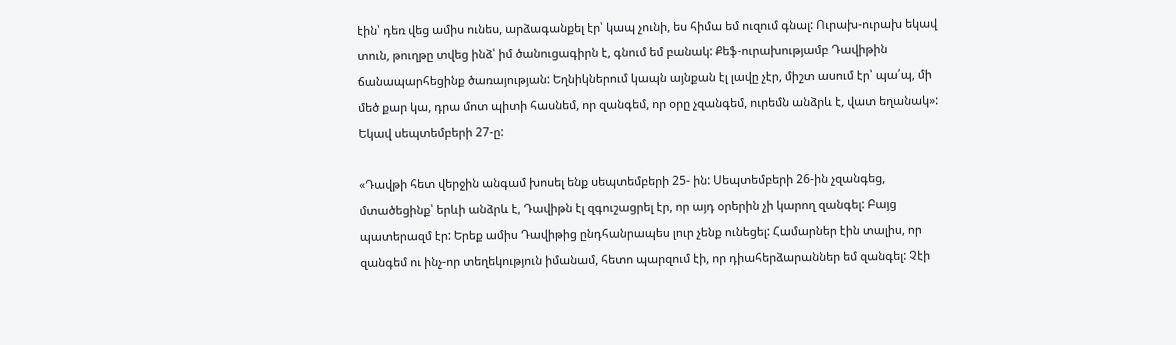էին՝ դեռ վեց ամիս ունես, արձագանքել էր՝ կապ չունի, ես հիմա եմ ուզում գնալ: Ուրախ-ուրախ եկավ տուն, թուղթը տվեց ինձ՝ իմ ծանուցագիրն է, գնում եմ բանակ: Քեֆ-ուրախությամբ Դավիթին ճանապարհեցինք ծառայության: Եղնիկներում կապն այնքան էլ լավը չէր, միշտ ասում էր՝ պա՛պ, մի մեծ քար կա, դրա մոտ պիտի հասնեմ, որ զանգեմ, որ օրը չզանգեմ, ուրեմն անձրև է, վատ եղանակ»: Եկավ սեպտեմբերի 27-ը:

«Դավթի հետ վերջին անգամ խոսել ենք սեպտեմբերի 25- ին: Սեպտեմբերի 26-ին չզանգեց, մտածեցինք՝ երևի անձրև է, Դավիթն էլ զգուշացրել էր, որ այդ օրերին չի կարող զանգել: Բայց պատերազմ էր: Երեք ամիս Դավիթից ընդհանրապես լուր չենք ունեցել: Համարներ էին տալիս, որ զանգեմ ու ինչ-որ տեղեկություն իմանամ, հետո պարզում էի, որ դիահերձարաններ եմ զանգել: Չէի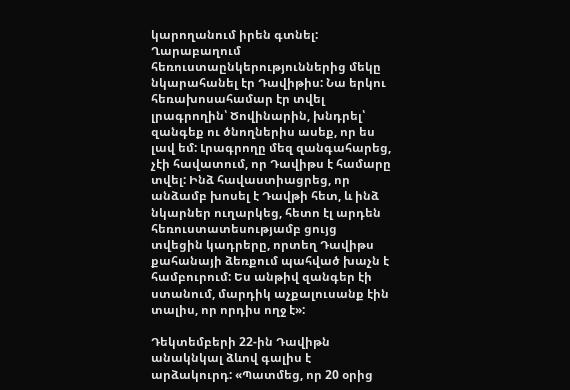կարողանում իրեն գտնել: Ղարաբաղում հեռուստաընկերություններից մեկը նկարահանել էր Դավիթիս: Նա երկու հեռախոսահամար էր տվել լրագրողին՝ Ծովինարին, խնդրել՝ զանգեք ու ծնողներիս ասեք, որ ես լավ եմ: Լրագրողը մեզ զանգահարեց, չէի հավատում, որ Դավիթս է համարը տվել: Ինձ հավաստիացրեց, որ անձամբ խոսել է Դավթի հետ, և ինձ նկարներ ուղարկեց, հետո էլ արդեն հեռուստատեսությամբ ցույց տվեցին կադրերը, որտեղ Դավիթս քահանայի ձեռքում պահված խաչն է համբուրում: Ես անթիվ զանգեր էի ստանում, մարդիկ աչքալուսանք էին տալիս, որ որդիս ողջ է»:

Դեկտեմբերի 22-ին Դավիթն անակնկալ ձևով գալիս է արձակուրդ: «Պատմեց, որ 20 օրից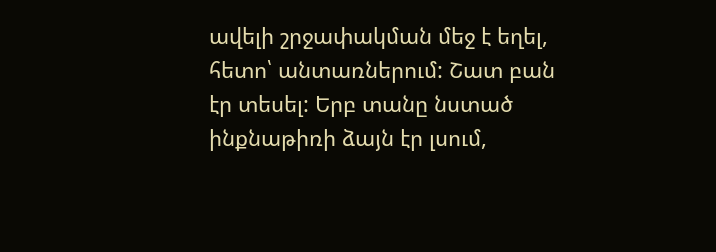ավելի շրջափակման մեջ է եղել, հետո՝ անտառներում: Շատ բան էր տեսել: Երբ տանը նստած ինքնաթիռի ձայն էր լսում,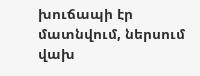խուճապի էր մատնվում, ներսում վախ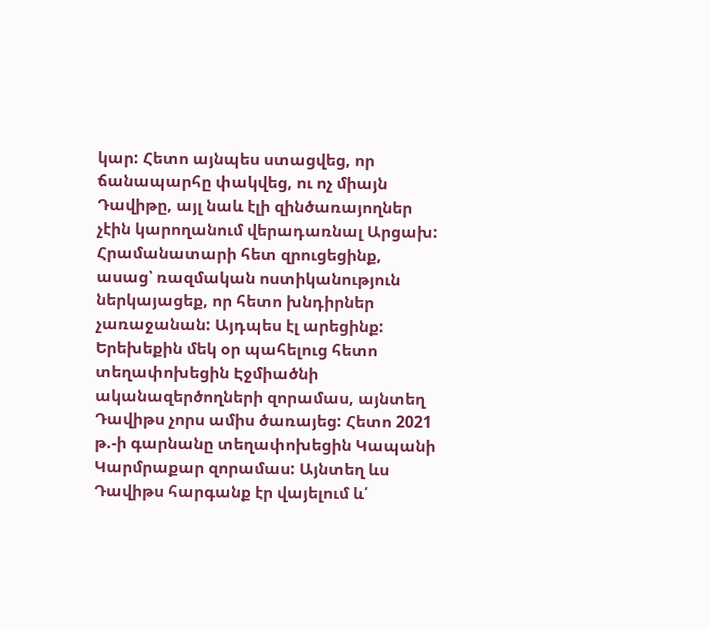կար: Հետո այնպես ստացվեց, որ ճանապարհը փակվեց, ու ոչ միայն Դավիթը, այլ նաև էլի զինծառայողներ չէին կարողանում վերադառնալ Արցախ: Հրամանատարի հետ զրուցեցինք, ասաց՝ ռազմական ոստիկանություն ներկայացեք, որ հետո խնդիրներ չառաջանան: Այդպես էլ արեցինք: Երեխեքին մեկ օր պահելուց հետո տեղափոխեցին Էջմիածնի ականազերծողների զորամաս, այնտեղ Դավիթս չորս ամիս ծառայեց: Հետո 2021 թ.-ի գարնանը տեղափոխեցին Կապանի Կարմրաքար զորամաս: Այնտեղ ևս Դավիթս հարգանք էր վայելում և՛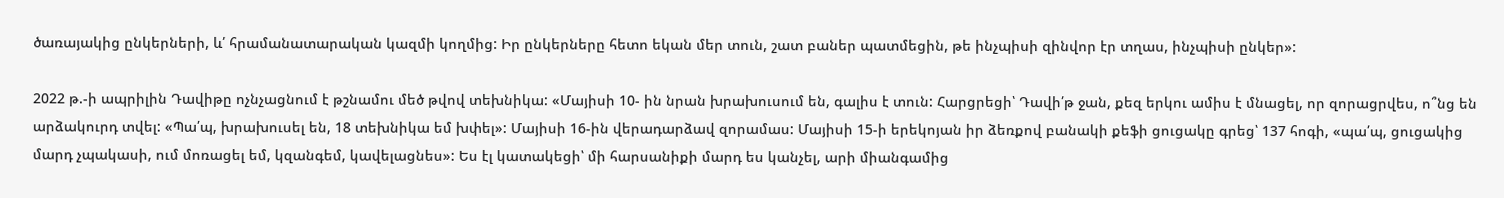ծառայակից ընկերների, և՛ հրամանատարական կազմի կողմից: Իր ընկերները հետո եկան մեր տուն, շատ բաներ պատմեցին, թե ինչպիսի զինվոր էր տղաս, ինչպիսի ընկեր»:

2022 թ.-ի ապրիլին Դավիթը ոչնչացնում է թշնամու մեծ թվով տեխնիկա: «Մայիսի 10- ին նրան խրախուսում են, գալիս է տուն: Հարցրեցի՝ Դավի՛թ ջան, քեզ երկու ամիս է մնացել, որ զորացրվես, ո՞նց են արձակուրդ տվել: «Պա՛պ, խրախուսել են, 18 տեխնիկա եմ խփել»: Մայիսի 16-ին վերադարձավ զորամաս: Մայիսի 15-ի երեկոյան իր ձեռքով բանակի քեֆի ցուցակը գրեց՝ 137 հոգի, «պա՛պ, ցուցակից մարդ չպակասի, ում մոռացել եմ, կզանգեմ, կավելացնես»: Ես էլ կատակեցի՝ մի հարսանիքի մարդ ես կանչել, արի միանգամից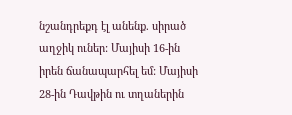նշանդրեքդ էլ անենք. սիրած աղջիկ ուներ: Մայիսի 16-ին իրեն ճանապարհել եմ: Մայիսի 28-ին Դավթին ու տղաներին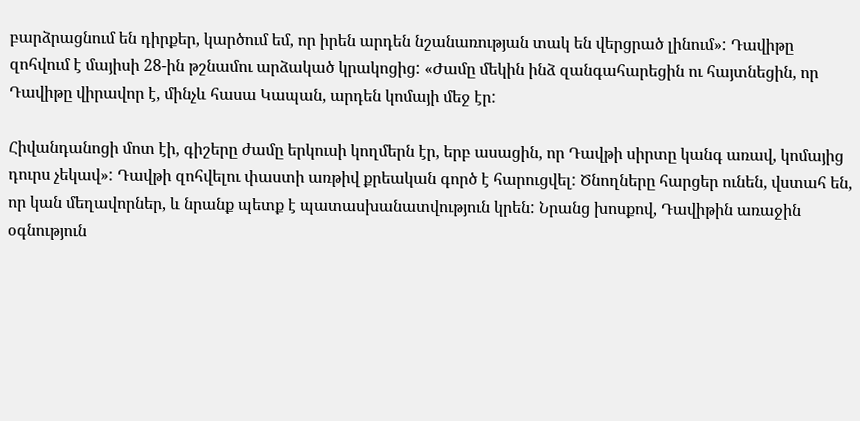բարձրացնում են դիրքեր, կարծում եմ, որ իրեն արդեն նշանառության տակ են վերցրած լինում»: Դավիթը զոհվում է մայիսի 28-ին թշնամու արձակած կրակոցից: «Ժամը մեկին ինձ զանգահարեցին ու հայտնեցին, որ Դավիթը վիրավոր է, մինչև հասա Կապան, արդեն կոմայի մեջ էր:

Հիվանդանոցի մոտ էի, գիշերը ժամը երկուսի կողմերն էր, երբ ասացին, որ Դավթի սիրտը կանգ առավ, կոմայից դուրս չեկավ»: Դավթի զոհվելու փաստի առթիվ քրեական գործ է հարուցվել: Ծնողները հարցեր ունեն, վստահ են, որ կան մեղավորներ, և նրանք պետք է պատասխանատվություն կրեն: Նրանց խոսքով, Դավիթին առաջին օգնություն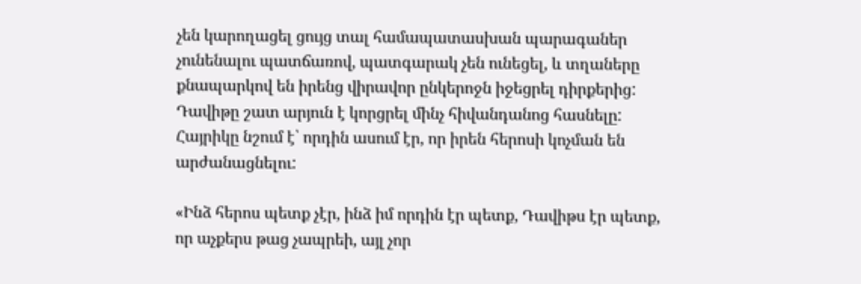չեն կարողացել ցույց տալ համապատասխան պարագաներ չունենալու պատճառով, պատգարակ չեն ունեցել, և տղաները քնապարկով են իրենց վիրավոր ընկերոջն իջեցրել դիրքերից: Դավիթը շատ արյուն է կորցրել մինչ հիվանդանոց հասնելը: Հայրիկը նշում է՝ որդին ասում էր, որ իրեն հերոսի կոչման են արժանացնելու:

«Ինձ հերոս պետք չէր, ինձ իմ որդին էր պետք, Դավիթս էր պետք, որ աչքերս թաց չապրեի, այլ չոր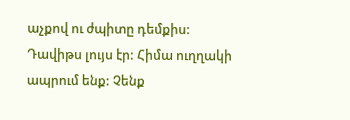աչքով ու ժպիտը դեմքիս: Դավիթս լույս էր: Հիմա ուղղակի ապրում ենք: Չենք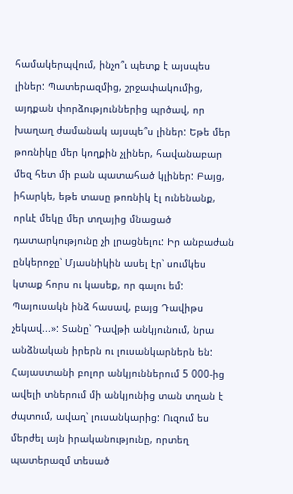համակերպվում, ինչո՞ւ պետք է այսպես լիներ: Պատերազմից, շրջափակումից, այդքան փորձություններից պրծավ, որ խաղաղ ժամանակ այսպե՞ս լիներ: Եթե մեր թոռնիկը մեր կողքին չլիներ, հավանաբար մեզ հետ մի բան պատահած կլիներ: Բայց, իհարկե, եթե տասը թոռնիկ էլ ունենանք, որևէ մեկը մեր տղայից մնացած դատարկությունը չի լրացնելու: Իր անբաժան ընկերոջը՝ Մյասնիկին ասել էր՝ սումկես կտաք հորս ու կասեք, որ գալու եմ: Պայուսակն ինձ հասավ, բայց Դավիթս չեկավ...»: Տանը՝ Դավթի անկյունում, նրա անձնական իրերն ու լուսանկարներն են: Հայաստանի բոլոր անկյուններում 5 000-ից ավելի տներում մի անկյունից տան տղան է ժպտում, ավաղ՝ լուսանկարից: Ուզում ես մերժել այն իրականությունը, որտեղ պատերազմ տեսած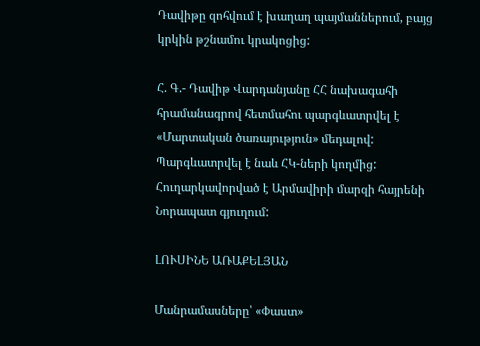Դավիթը զոհվում է խաղաղ պայմաններում, բայց կրկին թշնամու կրակոցից:

Հ. Գ.- Դավիթ Վարդանյանը ՀՀ նախագահի հրամանագրով հետմահու պարգևատրվել է «Մարտական ծառայություն» մեդալով: Պարգևատրվել է նաև ՀԿ-ների կողմից: Հուղարկավորված է Արմավիրի մարզի հայրենի Նորապատ գյուղում:

ԼՈՒՍԻՆԵ ԱՌԱՔԵԼՅԱՆ

Մանրամասները՝ «Փաստ»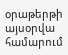օրաթերթի այսօրվա համարում